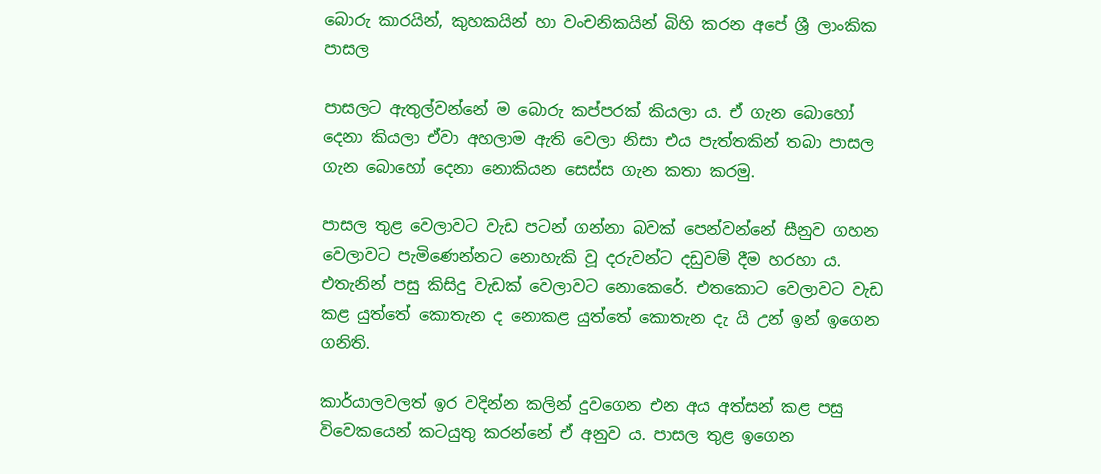බොරු කාරයින්, කුහකයින් හා වංචනිකයින් බිහි කරන අපේ ශ්‍රී ලාංකික පාසල

පාසලට ඇතුල්වන්නේ ම බොරු කප්පරක් කියලා ය. ඒ ගැන බොහෝ දෙනා කියලා ඒවා අහලාම ඇති වෙලා නිසා එය පැත්තකින් තබා පාසල ගැන බොහෝ දෙනා නොකියන සෙස්ස ගැන කතා කරමු.

පාසල තුළ වෙලාවට වැඩ පටන් ගන්නා බවක් පෙන්වන්නේ සීනුව ගහන වෙලාවට පැමිණෙන්නට නොහැකි වූ දරුවන්ට දඩුවම් දීම හරහා ය. එතැනින් පසු කිසිදු වැඩක් වෙලාවට නොකෙරේ. එතකොට වෙලාවට වැඩ කළ යුත්තේ කොතැන ද නොකළ යුත්තේ කොතැන දැ යි උන් ඉන් ඉගෙන ගනිති.

කාර්යාලවලත් ඉර වදින්න කලින් දුවගෙන එන අය අත්සන් කළ පසු විවෙකයෙන් කටයුතු කරන්නේ ඒ අනුව ය. පාසල තුළ ඉගෙන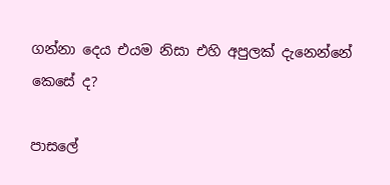ගන්නා දෙය එයම නිසා එහි අපුලක් දැනෙන්නේ කෙසේ ද?

පාසලේ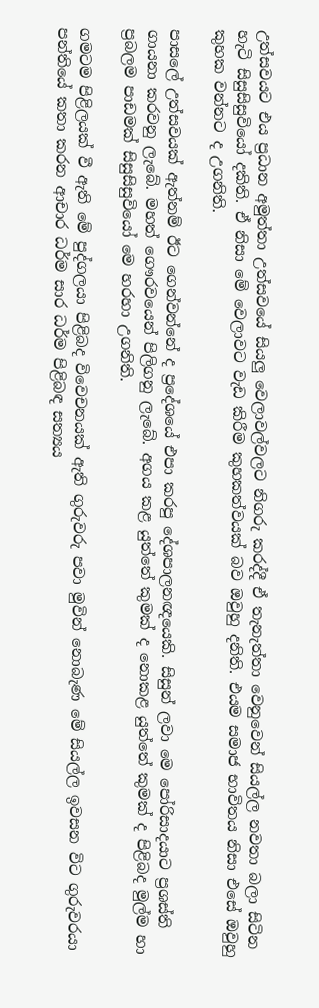උත්සවයට එය ප්‍රධාන අමුත්තා උත්සවයේ සියලු වෙලාවල්වලට නිගරු කරද්දී ඒ තැනැත්තා වෙනුවෙන් සියල්ල නවතා බලා සිටින හැටි සිසුසිසුවියෝ දකිති. ඒ නිසා මේ වෙලාවට වැඩ කිරීම කුහකත්වයක් බව ඔවුහු දනිති. එයම සමාජ භාවිතය නිසා එසේ ඔවුහු කුහක වන්නට ද උගනිති.

පාසලේ උත්සවයක් ඇත්නම් ඊට ගෙන්වන්නේ ද ප්‍රදේශයේ එපා කරපු දේශපාලනඥයෙකි. සිසුන් ලවා මෙ පෝරිසාදයාට ප්‍රශස්ති ගායනා කරවනු ලැබේ. මහත් ගෞරවයෙන් පිලිගනු ලැබේ. අගය කළ යුත්තේ කුමක් ද නොකළ යුත්තේ කුමක් ද පිළිබද මුල්ම හා ප්‍රබලම පාඩමක් සිසුසිසුවියෝ මෙ හරහා උගනිති.

ගමටම පිළිලයක් වී ඇති මේ පුද්ගලයා පිළිබද විවෙචනයක් ඇති ගුරුවරු පවා මුවින් නොබැණ මේ සියල්ල ඉවසන විට ගුරුවරයා පන්තියේ කතා කරන ආචාර ධර්ම සාර ධර්ම පිළිබඳ සත්‍යය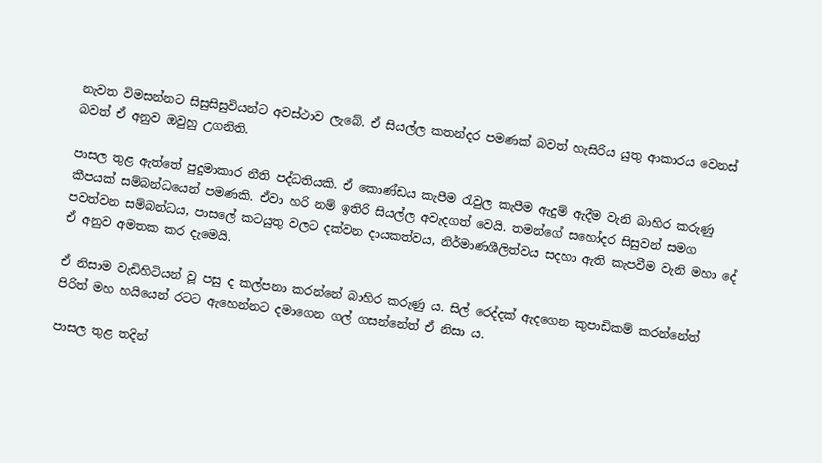නැවත විමසන්නට සිසුසිසුවියන්ට අවස්ථාව ලැබේ. ඒ සියල්ල කතන්දර පමණක් බවත් හැසිරිය යුතු ආකාරය වෙනස් බවත් ඒ අනුව ඔවුහු උගනිති.

පාසල තුළ ඇත්තේ පුදුමාකාර නීති පද්ධතියකි. ඒ කොණ්ඩය කැපීම රැවුල කැපීම ඇදුම් ඇදීම වැනි බාහිර කරුණු කීපයක් සම්බන්ධයෙන් පමණකි. ඒවා හරි නම් ඉතිරි සියල්ල අවැදගත් වෙයි. තමන්ගේ සහෝදර සිසුවන් සමග පවත්වන සම්බන්ධය, පාසලේ කටයුතු වලට දක්වන දායකත්වය, නිර්මාණශීලිත්වය සදහා ඇති කැපවීම වැනි මහා දේ ඒ අනුව අමතක කර දැමෙයි.

ඒ නිසාම වැඩිහිටියන් වූ පසු ද කල්පනා කරන්නේ බාහිර කරුණු ය. සිල් රෙද්දක් ඇදගෙන කුපාඩිකම් කරන්නේත් පිරිත් මහ හයියෙන් රටට ඇහෙන්නට දමාගෙන ගල් ගසන්නේත් ඒ නිසා ය.

පාසල තුළ තදින්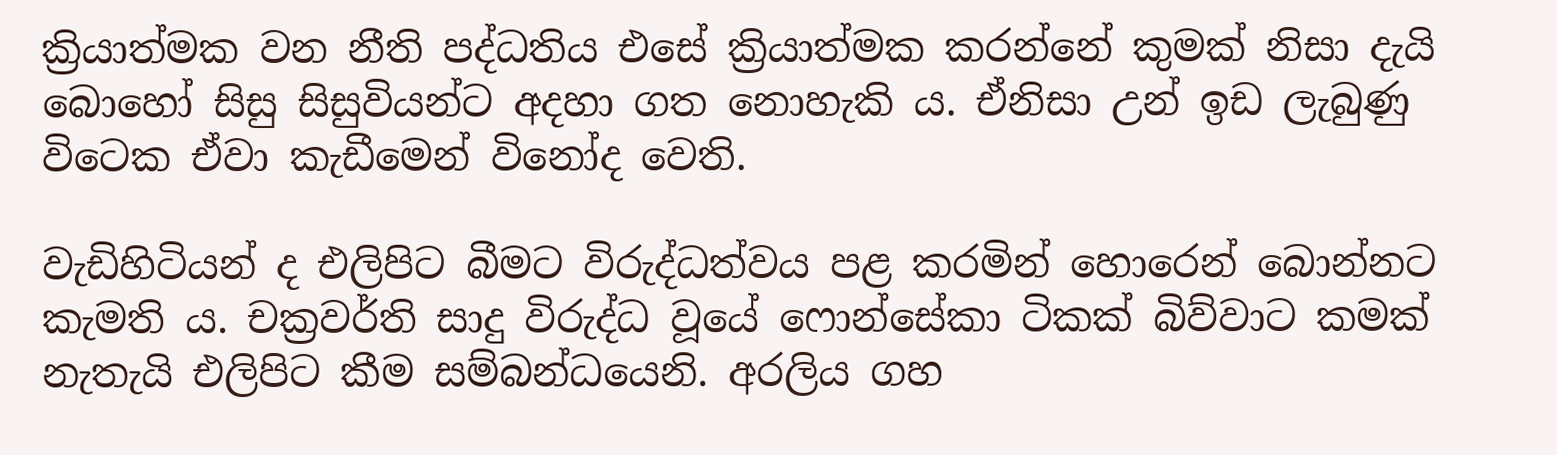ක්‍රියාත්මක වන නීති පද්ධතිය එසේ ක්‍රියාත්මක කරන්නේ කුමක් නිසා දැයි බොහෝ සිසු සිසුවියන්ට අදහා ගත නොහැකි ය. ඒනිසා උන් ඉඩ ලැබුණු විටෙක ඒවා කැඩීමෙන් විනෝද වෙති.

වැඩිහිටියන් ද එලිපිට බීමට විරුද්ධත්වය පළ කරමින් හොරෙන් බොන්නට කැමති ය. චක්‍රවර්ති සාදු විරුද්ධ වූයේ ෆොන්සේකා ටිකක් බිව්වාට කමක් නැතැයි එලිපිට කීම සම්බන්ධයෙනි. අරලිය ගහ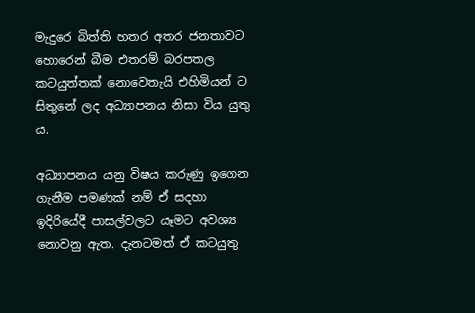මැදුරෙ බිත්ති හතර අතර ජනතාවට හොරෙන් බීම එතරම් බරපතල කටයුත්තක් නොවෙතැයි එහිමියන් ට සිතුනේ ලද අධ්‍යාපනය නිසා විය යුතු ය.

අධ්‍යාපනය යනු විෂය කරුණු ඉගෙන ගැනීම පමණක් නම් ඒ සදහා ඉදිරියේදී පාසල්වලට යෑමට අවශ්‍ය නොවනු ඇත. දැනටමත් ඒ කටයුතු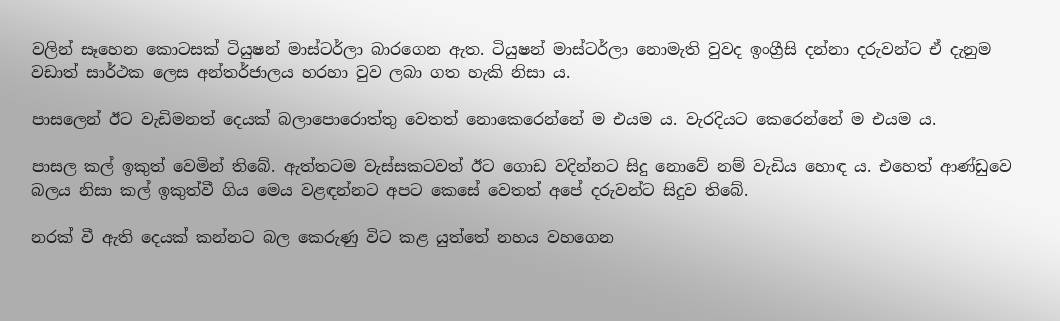වලින් සෑහෙන කොටසක් ටියුෂන් මාස්ටර්ලා බාරගෙන ඇත. ටියුෂන් මාස්ටර්ලා නොමැති වුවද ඉංග්‍රීසි දන්නා දරුවන්ට ඒ දැනුම වඩාත් සාර්ථක ලෙස අන්තර්ජාලය හරහා වුව ලබා ගත හැකි නිසා ය.

පාසලෙන් ඊට වැඩිමනත් දෙයක් බලාපොරොත්තු වෙතත් නොකෙරෙන්නේ ම එයම ය. වැරදියට කෙරෙන්නේ ම එයම ය.

පාසල කල් ඉකුත් වෙමින් තිබේ. ඇත්තටම වැස්සකටවත් ඊට ගොඩ වදින්නට සිදු නොවේ නම් වැඩිය හොඳ ය. එහෙත් ආණ්ඩුවෙ බලය නිසා කල් ඉකුත්වී ගිය මෙය වළඳන්නට අපට කෙසේ වෙතත් අපේ දරුවන්ට සිදුව තිබේ.

නරක් වී ඇති දෙයක් කන්නට බල කෙරුණු විට කළ යුත්තේ නහය වහගෙන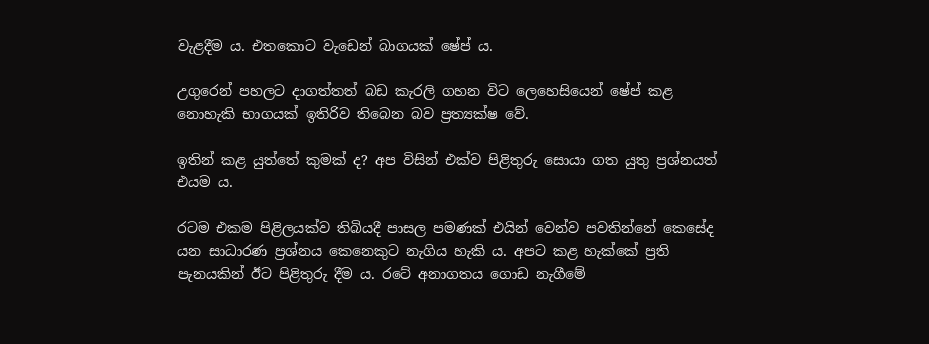වැළදීම ය. එතකොට වැඩෙන් බාගයක් ෂේප් ය.

උගුරෙන් පහලට දාගත්තත් බඩ කැරලි ගහන විට ලෙහෙසියෙන් ෂේප් කළ නොහැකි භාගයක් ඉතිරිව තිබෙන බව ප්‍රත්‍යක්ෂ වේ.

ඉතින් කළ යුත්තේ කුමක් ද? අප විසින් එක්ව පිළිතුරු සොයා ගත යුතු ප්‍රශ්නයත් එයම ය.

රටම එකම පිළිලයක්ව තිබියදී පාසල පමණක් එයින් වෙන්ව පවතින්නේ කෙසේද යන සාධාරණ ප්‍රශ්නය කෙනෙකුට නැගිය හැකි ය. අපට කළ හැක්කේ ප්‍රති පැනයකින් ඊට පිළිතුරු දීම ය. රටේ අනාගතය ගොඩ නැගීමේ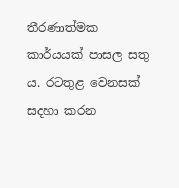තීරණාත්මක කාර්යයක් පාසල සතු ය. රටතුළ වෙනසක් සදහා කරන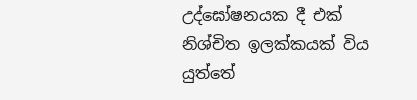උද්ඝෝෂනයක දී එක් නිශ්චිත ඉලක්කයක් විය යුත්තේ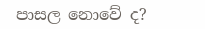පාසල නොවේ ද?